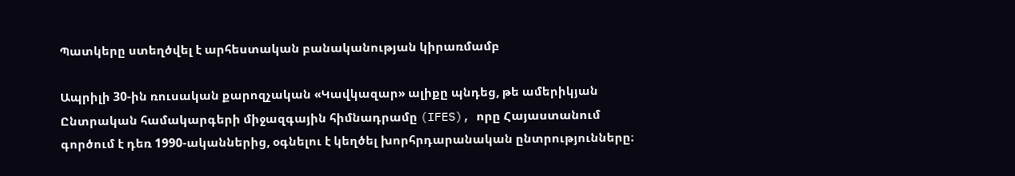Պատկերը ստեղծվել է արհեստական բանականության կիրառմամբ

Ապրիլի 30-ին ռուսական քարոզչական «Կավկազար» ալիքը պնդեց, թե ամերիկյան Ընտրական համակարգերի միջազգային հիմնադրամը (IFES), որը Հայաստանում գործում է դեռ 1990-ականներից, օգնելու է կեղծել խորհրդարանական ընտրությունները։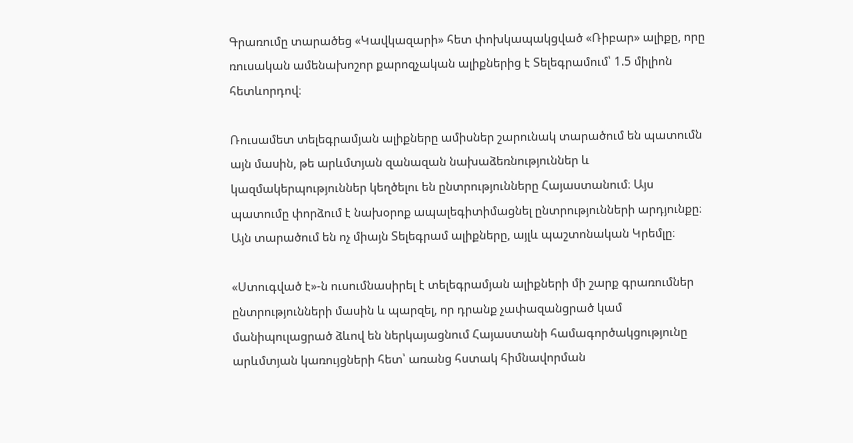Գրառումը տարածեց «Կավկազարի» հետ փոխկապակցված «Ռիբար» ալիքը, որը ռուսական ամենախոշոր քարոզչական ալիքներից է Տելեգրամում՝ 1.5 միլիոն հետևորդով։

Ռուսամետ տելեգրամյան ալիքները ամիսներ շարունակ տարածում են պատումն այն մասին, թե արևմտյան զանազան նախաձեռնություններ և կազմակերպություններ կեղծելու են ընտրությունները Հայաստանում։ Այս պատումը փորձում է նախօրոք ապալեգիտիմացնել ընտրությունների արդյունքը։ Այն տարածում են ոչ միայն Տելեգրամ ալիքները, այլև պաշտոնական Կրեմլը։

«Ստուգված է»-ն ուսումնասիրել է տելեգրամյան ալիքների մի շարք գրառումներ ընտրությունների մասին և պարզել, որ դրանք չափազանցրած կամ մանիպուլացրած ձևով են ներկայացնում Հայաստանի համագործակցությունը արևմտյան կառույցների հետ՝ առանց հստակ հիմնավորման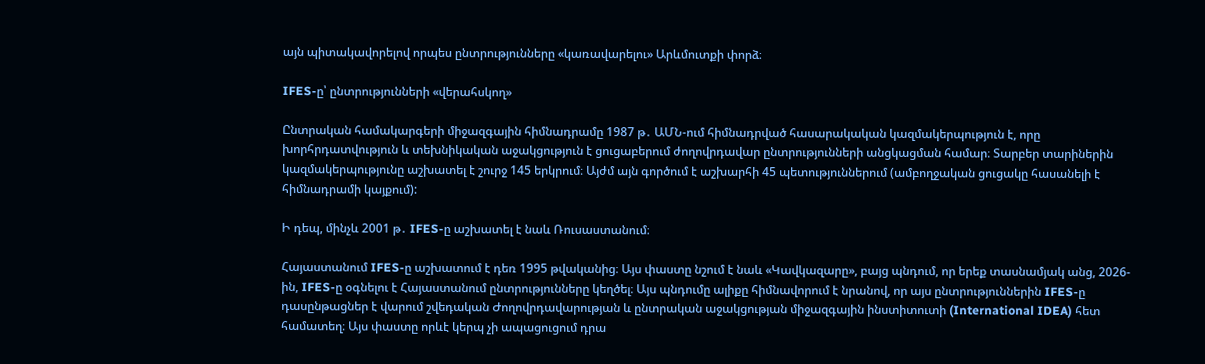այն պիտակավորելով որպես ընտրությունները «կառավարելու» Արևմուտքի փորձ։

IFES-ը՝ ընտրությունների «վերահսկող»

Ընտրական համակարգերի միջազգային հիմնադրամը 1987 թ․ ԱՄՆ-ում հիմնադրված հասարակական կազմակերպություն է, որը խորհրդատվություն և տեխնիկական աջակցություն է ցուցաբերում ժողովրդավար ընտրությունների անցկացման համար։ Տարբեր տարիներին կազմակերպությունը աշխատել է շուրջ 145 երկրում։ Այժմ այն գործում է աշխարհի 45 պետություններում (ամբողջական ցուցակը հասանելի է հիմնադրամի կայքում):

Ի դեպ, մինչև 2001 թ․ IFES-ը աշխատել է նաև Ռուսաստանում։

Հայաստանում IFES-ը աշխատում է դեռ 1995 թվականից։ Այս փաստը նշում է նաև «Կավկազարը», բայց պնդում, որ երեք տասնամյակ անց, 2026-ին, IFES-ը օգնելու է Հայաստանում ընտրությունները կեղծել։ Այս պնդումը ալիքը հիմնավորում է նրանով, որ այս ընտրություններին IFES-ը դասընթացներ է վարում շվեդական Ժողովրդավարության և ընտրական աջակցության միջազգային ինստիտուտի (International IDEA) հետ համատեղ։ Այս փաստը որևէ կերպ չի ապացուցում դրա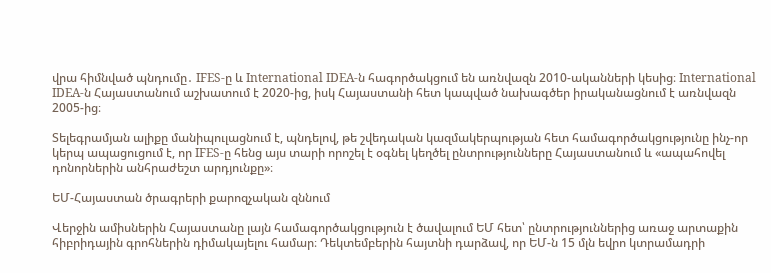վրա հիմնված պնդումը․ IFES-ը և International IDEA-ն հագործակցում են առնվազն 2010-ականների կեսից։ International IDEA-ն Հայաստանում աշխատում է 2020-ից, իսկ Հայաստանի հետ կապված նախագծեր իրականացնում է առնվազն 2005-ից։

Տելեգրամյան ալիքը մանիպուլացնում է, պնդելով, թե շվեդական կազմակերպության հետ համագործակցությունը ինչ-որ կերպ ապացուցում է, որ IFES-ը հենց այս տարի որոշել է օգնել կեղծել ընտրությունները Հայաստանում և «ապահովել դոնորներին անհրաժեշտ արդյունքը»։

ԵՄ-Հայաստան ծրագրերի քարոզչական զննում

Վերջին ամիսներին Հայաստանը լայն համագործակցություն է ծավալում ԵՄ հետ՝ ընտրություններից առաջ արտաքին հիբրիդային գրոհներին դիմակայելու համար։ Դեկտեմբերին հայտնի դարձավ, որ ԵՄ-ն 15 մլն եվրո կտրամադրի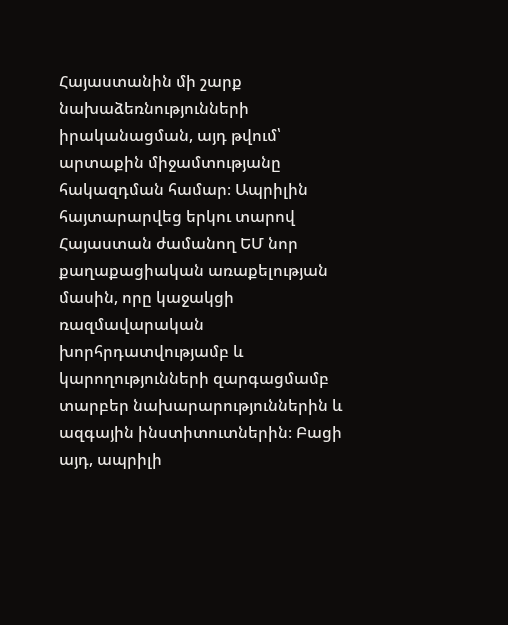Հայաստանին մի շարք նախաձեռնությունների իրականացման, այդ թվում՝ արտաքին միջամտությանը հակազդման համար։ Ապրիլին հայտարարվեց երկու տարով Հայաստան ժամանող ԵՄ նոր քաղաքացիական առաքելության մասին, որը կաջակցի ռազմավարական խորհրդատվությամբ և կարողությունների զարգացմամբ տարբեր նախարարություններին և ազգային ինստիտուտներին։ Բացի այդ, ապրիլի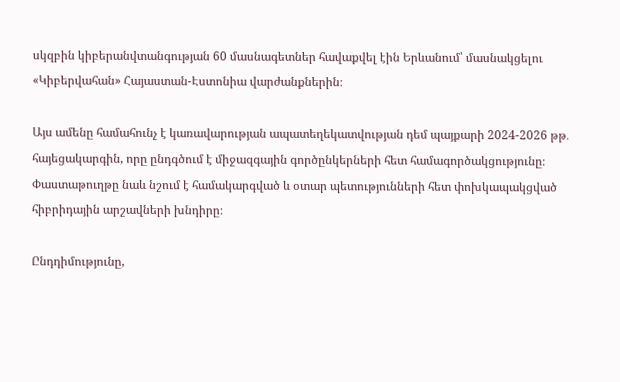սկզբին կիբերանվտանգության 60 մասնագետներ հավաքվել էին Երևանում՝ մասնակցելու «Կիբերվահան» Հայաստան-Էստոնիա վարժանքներին։

Այս ամենը համահունչ է կառավարության ապատեղեկատվության դեմ պայքարի 2024-2026 թթ․ հայեցակարգին, որը ընդգծում է միջազգային գործընկերների հետ համագործակցությունը։ Փաստաթուղթը նաև նշում է համակարգված և օտար պետությունների հետ փոխկապակցված հիբրիդային արշավների խնդիրը։

Ընդդիմությունը,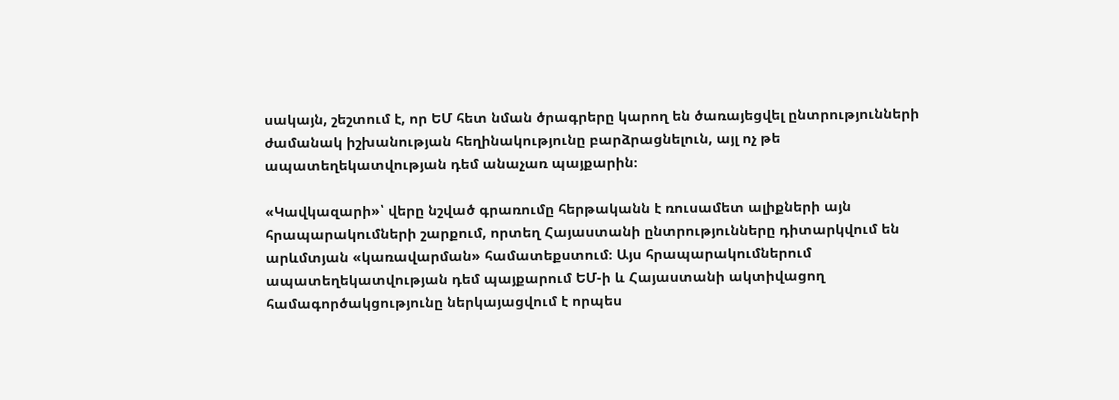սակայն, շեշտում է, որ ԵՄ հետ նման ծրագրերը կարող են ծառայեցվել ընտրությունների ժամանակ իշխանության հեղինակությունը բարձրացնելուն, այլ ոչ թե ապատեղեկատվության դեմ անաչառ պայքարին։

«Կավկազարի»՝ վերը նշված գրառումը հերթականն է ռուսամետ ալիքների այն հրապարակումների շարքում, որտեղ Հայաստանի ընտրությունները դիտարկվում են արևմտյան «կառավարման» համատեքստում։ Այս հրապարակումներում ապատեղեկատվության դեմ պայքարում ԵՄ-ի և Հայաստանի ակտիվացող համագործակցությունը ներկայացվում է որպես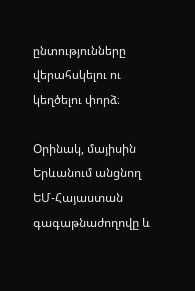ընտությունները վերահսկելու ու կեղծելու փորձ։

Oրինակ, մայիսին Երևանում անցնող ԵՄ-Հայաստան գագաթնաժողովը և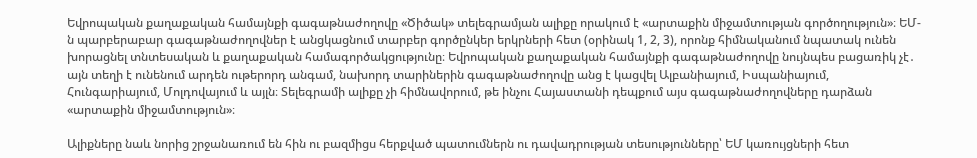Եվրոպական քաղաքական համայնքի գագաթնաժողովը «Ծիծակ» տելեգրամյան ալիքը որակում է «արտաքին միջամտության գործողություն»։ ԵՄ-ն պարբերաբար գագաթնաժողովներ է անցկացնում տարբեր գործընկեր երկրների հետ (օրինակ 1, 2, 3), որոնք հիմնականում նպատակ ունեն խորացնել տնտեսական և քաղաքական համագործակցությունը։ Եվրոպական քաղաքական համայնքի գագաթնաժողովը նույնպես բացառիկ չէ․ այն տեղի է ունենում արդեն ութերորդ անգամ, նախորդ տարիներին գագաթնաժողովը անց է կացվել Ալբանիայում, Իսպանիայում, Հունգարիայում, Մոլդովայում և այլն։ Տելեգրամի ալիքը չի հիմնավորում, թե ինչու Հայաստանի դեպքում այս գագաթնաժողովները դարձան «արտաքին միջամտություն»։

Ալիքները նաև նորից շրջանառում են հին ու բազմիցս հերքված պատումներն ու դավադրության տեսությունները՝ ԵՄ կառույցների հետ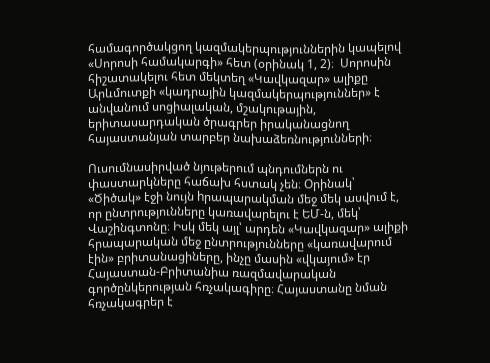համագործակցող կազմակերպություններին կապելով «Սորոսի համակարգի» հետ (օրինակ 1, 2)։  Սորոսին հիշատակելու հետ մեկտեղ «Կավկազար» ալիքը Արևմուտքի «կադրային կազմակերպություններ» է անվանում սոցիալական, մշակութային, երիտասարդական ծրագրեր իրականացնող հայաստանյան տարբեր նախաձեռնությունների։

Ուսումնասիրված նյութերում պնդումներն ու փաստարկները հաճախ հստակ չեն։ Օրինակ՝ «Ծիծակ» էջի նույն hրապարակման մեջ մեկ ասվում է, որ ընտրությունները կառավարելու է ԵՄ-ն, մեկ՝ Վաշինգտոնը։ Իսկ մեկ այլ՝ արդեն «Կավկազար» ալիքի հրապարական մեջ ընտրությունները «կառավարում էին» բրիտանացիները, ինչը մասին «վկայում» էր Հայաստան-Բրիտանիա ռազմավարական գործընկերության հռչակագիրը։ Հայաստանը նման հռչակագրեր է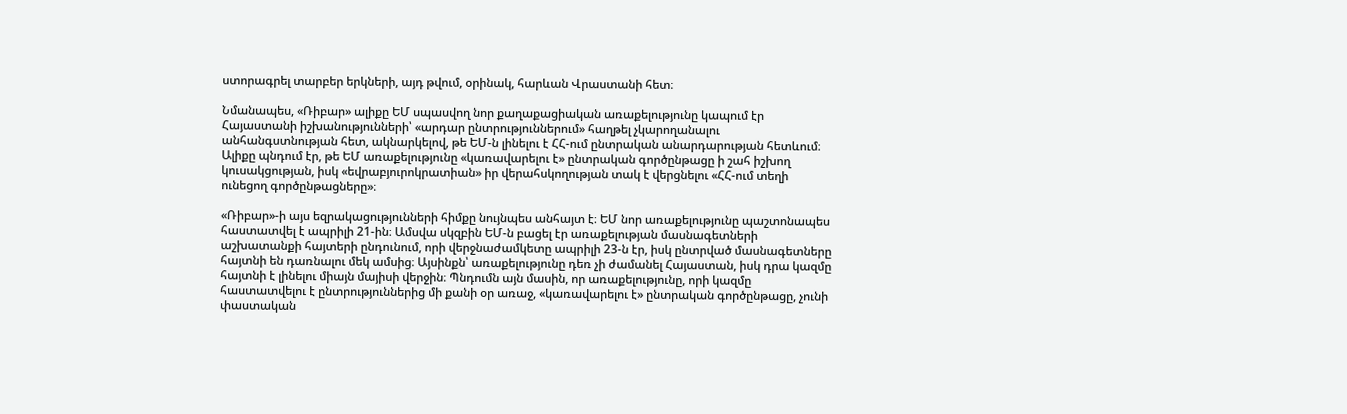ստորագրել տարբեր երկների, այդ թվում, օրինակ, հարևան Վրաստանի հետ։

Նմանապես, «Ռիբար» ալիքը ԵՄ սպասվող նոր քաղաքացիական առաքելությունը կապում էր Հայաստանի իշխանությունների՝ «արդար ընտրություններում» հաղթել չկարողանալու անհանգստնության հետ, ակնարկելով, թե ԵՄ-ն լինելու է ՀՀ-ում ընտրական անարդարության հետևում։ Ալիքը պնդում էր, թե ԵՄ առաքելությունը «կառավարելու է» ընտրական գործընթացը ի շահ իշխող կուսակցության, իսկ «եվրաբյուրոկրատիան» իր վերահսկողության տակ է վերցնելու «ՀՀ-ում տեղի ունեցող գործընթացները»։

«Ռիբար»-ի այս եզրակացությունների հիմքը նույնպես անհայտ է։ ԵՄ նոր առաքելությունը պաշտոնապես հաստատվել է ապրիլի 21-ին։ Ամսվա սկզբին ԵՄ-ն բացել էր առաքելության մասնագետների աշխատանքի հայտերի ընդունում, որի վերջնաժամկետը ապրիլի 23-ն էր, իսկ ընտրված մասնագետները հայտնի են դառնալու մեկ ամսից։ Այսինքն՝ առաքելությունը դեռ չի ժամանել Հայաստան, իսկ դրա կազմը հայտնի է լինելու միայն մայիսի վերջին։ Պնդումն այն մասին, որ առաքելությունը, որի կազմը հաստատվելու է ընտրություններից մի քանի օր առաջ, «կառավարելու է» ընտրական գործընթացը, չունի փաստական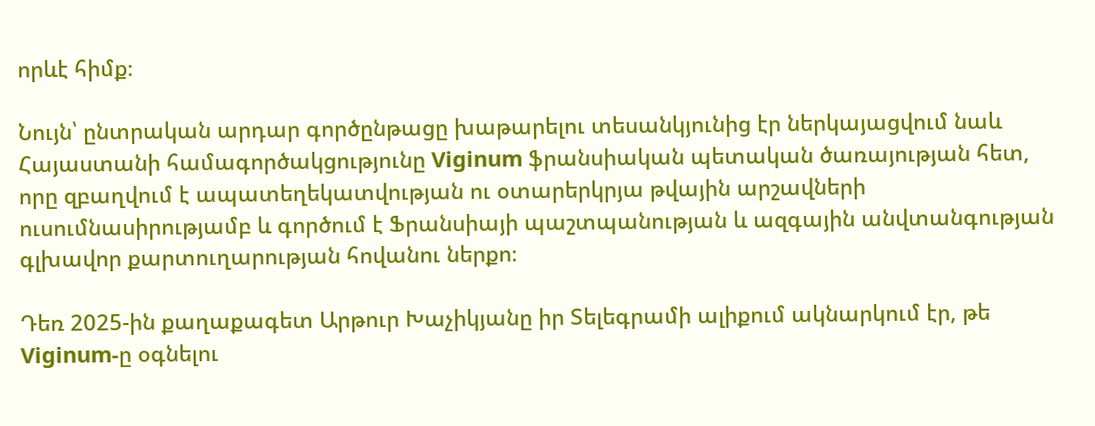որևէ հիմք։

Նույն՝ ընտրական արդար գործընթացը խաթարելու տեսանկյունից էր ներկայացվում նաև Հայաստանի համագործակցությունը Viginum ֆրանսիական պետական ծառայության հետ, որը զբաղվում է ապատեղեկատվության ու օտարերկրյա թվային արշավների ուսումնասիրությամբ և գործում է Ֆրանսիայի պաշտպանության և ազգային անվտանգության գլխավոր քարտուղարության հովանու ներքո։

Դեռ 2025-ին քաղաքագետ Արթուր Խաչիկյանը իր Տելեգրամի ալիքում ակնարկում էր, թե Viginum-ը օգնելու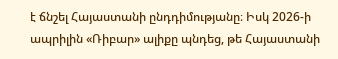է ճնշել Հայաստանի ընդդիմությանը։ Իսկ 2026-ի ապրիլին «Ռիբար» ալիքը պնդեց, թե Հայաստանի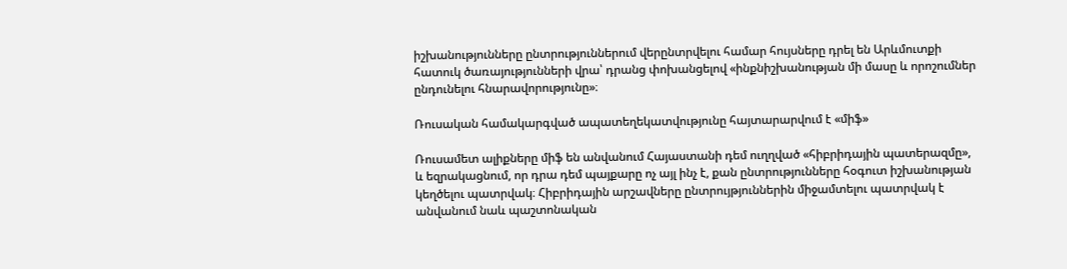իշխանությունները ընտրություններում վերընտրվելու համար հույսները դրել են Արևմուտքի հատուկ ծառայությունների վրա՝ դրանց փոխանցելով «ինքնիշխանության մի մասը և որոշումներ ընդունելու հնարավորությունը»։

Ռուսական համակարգված ապատեղեկատվությունը հայտարարվում է «միֆ»

Ռուսամետ ալիքները միֆ են անվանում Հայաստանի դեմ ուղղված «հիբրիդային պատերազմը», և եզրակացնում, որ դրա դեմ պայքարը ոչ այլ ինչ է, քան ընտրությունները հօգուտ իշխանության կեղծելու պատրվակ։ Հիբրիդային արշավները ընտրույթյուններին միջամտելու պատրվակ է անվանում նաև պաշտոնական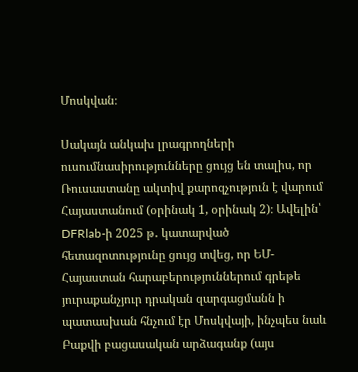Մոսկվան։

Սակայն անկախ լրագրողների ուսումնասիրությունները ցույց են տալիս, որ Ռուսաստանը ակտիվ քարոզչություն է վարում Հայաստանում (օրինակ 1, օրինակ 2)։ Ավելին՝ DFRlab-ի 2025 թ․ կատարված հետազոտությունը ցույց տվեց, որ ԵՄ-Հայաստան հարաբերություններում գրեթե յուրաքանչյուր դրական զարգացմանն ի պատասխան հնչում էր Մոսկվայի, ինչպես նաև Բաքվի բացասական արձագանք (այս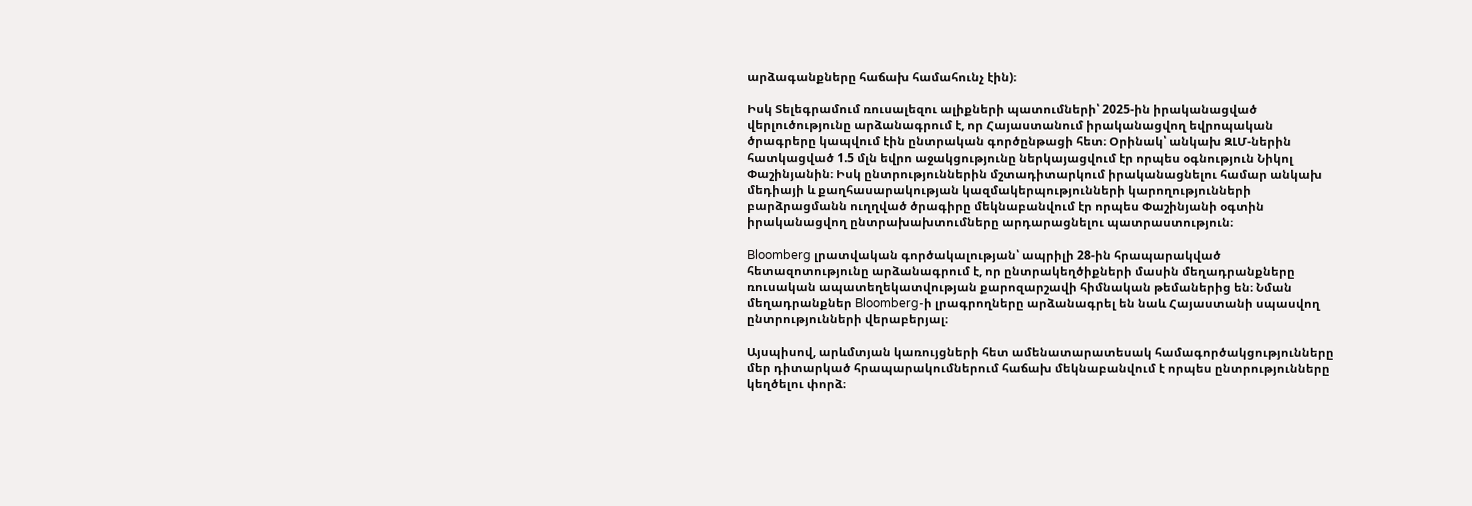արձագանքները հաճախ համահունչ էին)։

Իսկ Տելեգրամում ռուսալեզու ալիքների պատումների՝ 2025-ին իրականացված վերլուծությունը արձանագրում է, որ Հայաստանում իրականացվող եվրոպական ծրագրերը կապվում էին ընտրական գործընթացի հետ։ Օրինակ՝ անկախ ԶԼՄ-ներին հատկացված 1.5 մլն եվրո աջակցությունը ներկայացվում էր որպես օգնություն Նիկոլ Փաշինյանին։ Իսկ ընտրություններին մշտադիտարկում իրականացնելու համար անկախ մեդիայի և քաղհասարակության կազմակերպությունների կարողությունների բարձրացմանն ուղղված ծրագիրը մեկնաբանվում էր որպես Փաշինյանի օգտին իրականացվող ընտրախախտումները արդարացնելու պատրաստություն։

Bloomberg լրատվական գործակալության՝ ապրիլի 28-ին հրապարակված հետազոտությունը արձանագրում է, որ ընտրակեղծիքների մասին մեղադրանքները ռուսական ապատեղեկատվության քարոզարշավի հիմնական թեմաներից են։ Նման մեղադրանքներ Bloomberg-ի լրագրողները արձանագրել են նաև Հայաստանի սպասվող ընտրությունների վերաբերյալ։

Այսպիսով, արևմտյան կառույցների հետ ամենատարատեսակ համագործակցությունները մեր դիտարկած հրապարակումներում հաճախ մեկնաբանվում է որպես ընտրությունները կեղծելու փորձ։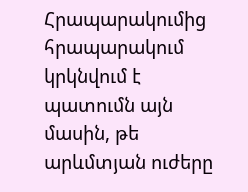Հրապարակումից հրապարակում կրկնվում է պատումն այն մասին, թե արևմտյան ուժերը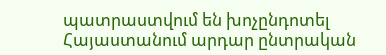պատրաստվում են խոչընդոտել Հայաստանում արդար ընտրական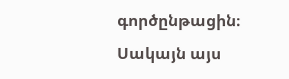գործընթացին։ Սակայն այս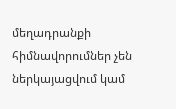մեղադրանքի հիմնավորումներ չեն ներկայացվում կամ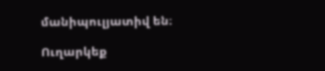մանիպուլյատիվ են։

Ուղարկեք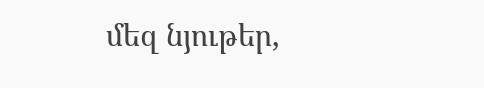մեզ նյութեր,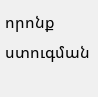որոնք ստուգման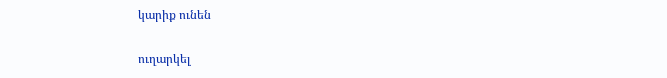կարիք ունեն

ուղարկել